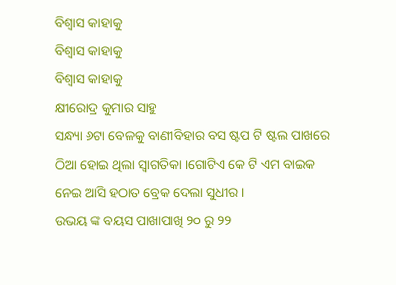ବିଶ୍ୱାସ କାହାକୁ
ବିଶ୍ୱାସ କାହାକୁ
ବିଶ୍ୱାସ କାହାକୁ
କ୍ଷୀରୋଦ୍ର କୁମାର ସାହୁ
ସନ୍ଧ୍ୟା ୬ଟା ବେଳକୁ ବାଣୀବିହାର ବସ ଷ୍ଟପ ଟି ଷ୍ଟଲ ପାଖରେ ଠିଆ ହୋଇ ଥିଲା ସ୍ୱାଗତିକା ।ଗୋଟିଏ କେ ଟି ଏମ ବାଇକ ନେଇ ଆସି ହଠାତ ବ୍ରେକ ଦେଲା ସୁଧୀର ।
ଉଭୟ ଙ୍କ ବୟସ ପାଖାପାଖି ୨୦ ରୁ ୨୨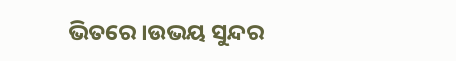ଭିତରେ ।ଉଭୟ ସୁନ୍ଦର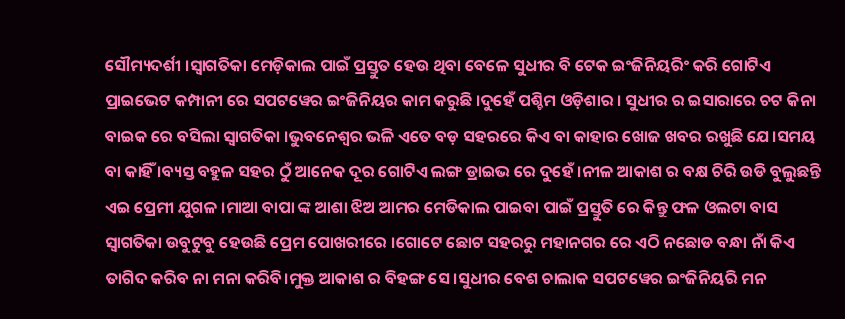ସୌମ୍ୟଦର୍ଶୀ ।ସ୍ୱାଗତିକା ମେଡ଼ିକାଲ ପାଇଁ ପ୍ରସ୍ତୁତ ହେଉ ଥିବା ବେଳେ ସୁଧୀର ବି ଟେକ ଇଂଜିନିୟରିଂ କରି ଗୋଟିଏ ପ୍ରାଇଭେଟ କମ୍ପାନୀ ରେ ସପଟୱେର ଇଂଜିନିୟର କାମ କରୁଛି ।ଦୁହେଁ ପଶ୍ଚିମ ଓଡ଼ିଶାର । ସୁଧୀର ର ଇସାରାରେ ଚଟ କିନା ବାଇକ ରେ ବସିଲା ସ୍ୱାଗତିକା ।ଭୁବନେଶ୍ୱର ଭଳି ଏତେ ବଡ଼ ସହରରେ କିଏ ବା କାହାର ଖୋଜ ଖବର ରଖୁଛି ଯେ।ସମୟ ବା କାହିଁ ।ବ୍ୟସ୍ତ ବହୁଳ ସହର ଠୁଁ ଆନେକ ଦୂର ଗୋଟିଏ ଲଙ୍ଗ ଡ୍ରାଇଭ ରେ ଦୁହେଁ ।ନୀଳ ଆକାଶ ର ବକ୍ଷ ଚିରି ଉଡି ବୁଲୁଛନ୍ତି ଏଇ ପ୍ରେମୀ ଯୁଗଳ ।ମାଆ ବାପା ଙ୍କ ଆଶା ଝିଅ ଆମର ମେଡିକାଲ ପାଇବା ପାଇଁ ପ୍ରସ୍ତୁତି ରେ କିନ୍ତୁ ଫଳ ଓଲଟା ବାସ ସ୍ୱାଗତିକା ଉବୁଟୁବୁ ହେଉଛି ପ୍ରେମ ପୋଖରୀରେ ।ଗୋଟେ ଛୋଟ ସହରରୁ ମହାନଗର ରେ ଏଠି ନଛୋଡ ବନ୍ଧା ନାଁ କିଏ ତାଗିଦ କରିବ ନା ମନା କରିବି।ମୁକ୍ତ ଆକାଶ ର ବିହଙ୍ଗ ସେ ।ସୁଧୀର ବେଶ ଚାଲାକ ସପଟୱେର ଇଂଜିନିୟରି ମନ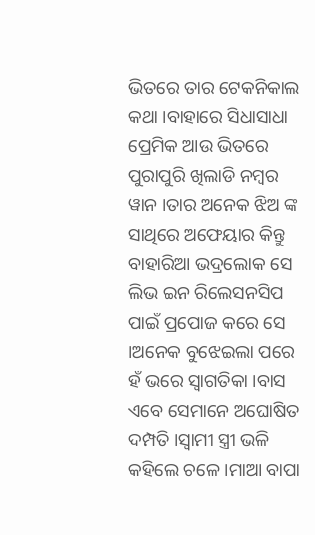ଭିତରେ ତାର ଟେକନିକାଲ କଥା ।ବାହାରେ ସିଧାସାଧା ପ୍ରେମିକ ଆଉ ଭିତରେ ପୁରାପୁରି ଖିଲାଡି ନମ୍ବର ୱାନ ।ତାର ଅନେକ ଝିଅ ଙ୍କ ସାଥିରେ ଅଫେୟାର କିନ୍ତୁ ବାହାରିଆ ଭଦ୍ରଲୋକ ସେ ଲିଭ ଇନ ରିଲେସନସିପ ପାଇଁ ପ୍ରପୋଜ କରେ ସେ ।ଅନେକ ବୁଝେଇଲା ପରେ ହଁ ଭରେ ସ୍ୱାଗତିକା ।ବାସ ଏବେ ସେମାନେ ଅଘୋଷିତ ଦମ୍ପତି ।ସ୍ୱାମୀ ସ୍ତ୍ରୀ ଭଳି କହିଲେ ଚଳେ ।ମାଆ ବାପା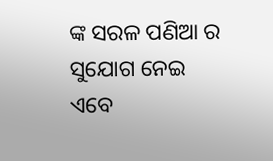ଙ୍କ ସରଳ ପଣିଆ ର ସୁଯୋଗ ନେଇ ଏବେ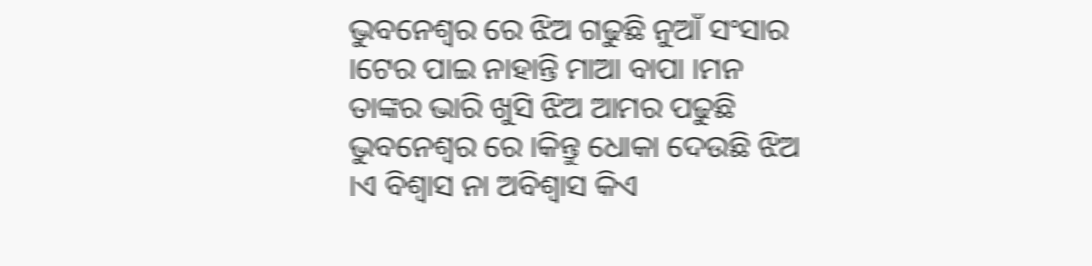ଭୁବନେଶ୍ୱର ରେ ଝିଅ ଗଢୁଛି ନୁଆଁ ସଂସାର ।ଟେର ପାଇ ନାହାନ୍ତି ମାଆ ବାପା ।ମନ ତାଙ୍କର ଭାରି ଖୁସି ଝିଅ ଆମର ପଢୁଛି ଭୁବନେଶ୍ୱର ରେ ।କିନ୍ତୁ ଧୋକା ଦେଉଛି ଝିଅ ।ଏ ବିଶ୍ୱାସ ନା ଅବିଶ୍ୱାସ କିଏ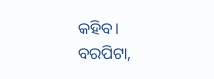କହିବ।
ବରପିଟା,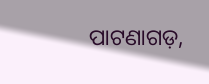ପାଟଣାଗଡ଼,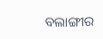ବଲାଙ୍ଗୀର